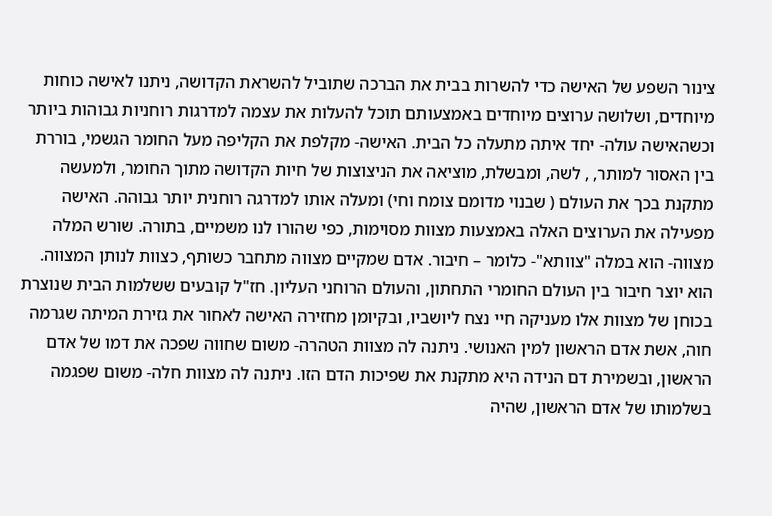צינור השפע של האישה כדי להשרות בבית את הברכה שתוביל להשראת הקדושה, ניתנו לאישה כוחות מיוחדים, ושלושה ערוצים מיוחדים באמצעותם תוכל להעלות את עצמה למדרגות רוחניות גבוהות ביותר וכשהאישה עולה- יחד איתה מתעלה כל הבית. האישה- מקלפת את הקליפה מעל החומר הגשמי, בוררת בין האסור למותר, , לשה, ומבשלת, מוציאה את הניצוצות של חיות הקדושה מתוך החומר, ולמעשה מתקנת בכך את העולם ( שבנוי מדומם צומח וחי) ומעלה אותו למדרגה רוחנית יותר גבוהה. האישה מפעילה את הערוצים האלה באמצעות מצוות מסוימות, כפי שהורו לנו משמיים, בתורה. שורש המלה מצווה- הוא במלה "צוותא"- כלומר – חיבור. אדם שמקיים מצווה מתחבר כשותף, כצוות לנותן המצווה. הוא יוצר חיבור בין העולם החומרי התחתון, והעולם הרוחני העליון. חז"ל קובעים ששלמות הבית שנוצרת בכוחן של מצוות אלו מעניקה חיי נצח ליושביו, ובקיומן מחזירה האישה לאחור את גזירת המיתה שגרמה חוה, אשת אדם הראשון למין האנושי. ניתנה לה מצוות הטהרה- משום שחווה שפכה את דמו של אדם הראשון, ובשמירת דם הנידה היא מתקנת את שפיכות הדם הזו. ניתנה לה מצוות חלה- משום שפגמה בשלמותו של אדם הראשון, שהיה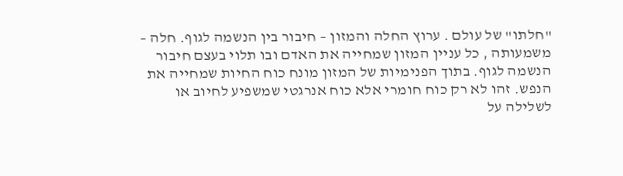"חלתו" של עולם . ערוץ החלה והמזון – חיבור בין הנשמה לגוף. חלה – משמעותה , כל עניין המזון שמחייה את האדם ובו תלוי בעצם חיבור הנשמה לגוף. בתוך הפנימיות של המזון מונח כוח החיות שמחייה את הנפש. זהו לא רק כוח חומרי אלא כוח אנרגטי שמשפיע לחיוב או לשלילה על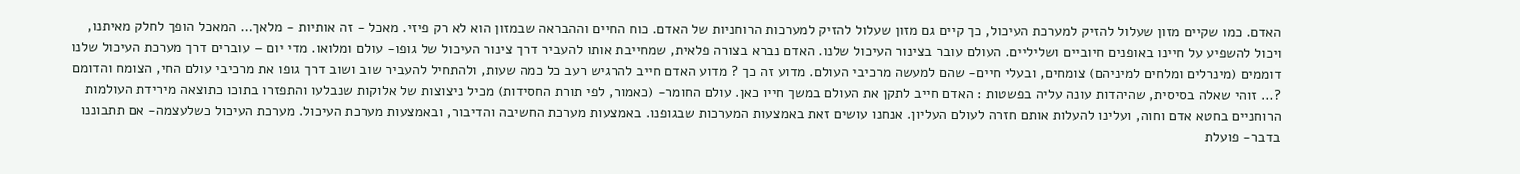האדם. כמו שקיים מזון שעלול להזיק למערכת העיכול, כך קיים גם מזון שעלול להזיק למערכות הרוחניות של האדם. כוח החיים וההבראה שבמזון הוא לא רק פיזי. מאכל - זה אותיות - מלאך… המאכל הופך לחלק מאיתנו, ויכול להשפיע על חיינו באופנים חיוביים ושליליים. העולם עובר בצינור העיכול שלנו. האדם נברא בצורה פלאית, שמחייבת אותו להעביר דרך צינור העיכול של גופו- עולם ומלואו. מדי יום – עוברים דרך מערכת העיכול שלנו דוממים (מינרלים ומלחים למיניהם) צומחים, ובעלי חיים- שהם למעשה מרכיבי העולם. מדוע זה כך ? מדוע האדם חייב להרגיש רעב כל כמה שעות, ולהתחיל להעביר שוב ושוב דרך גופו את מרכיבי עולם החי, הצומח והדומם ?… זוהי שאלה בסיסית, שהיהדות עונה עליה בפשטות : האדם חייב לתקן את העולם במשך חייו כאן. עולם החומר- (כאמור, לפי תורת החסידות) מכיל ניצוצות של אלוקות שנבלעו והתפזרו בתוכו כתוצאה מירידת העולמות הרוחניים בחטא אדם וחוה, ועלינו להעלות אותם חזרה לעולם העליון. אנחנו עושים זאת באמצעות המערכות שבגופנו. באמצעות מערכת החשיבה והדיבור, ובאמצעות מערכת העיכול. מערכת העיכול כשלעצמה- אם תתבוננו בדבר- פועלת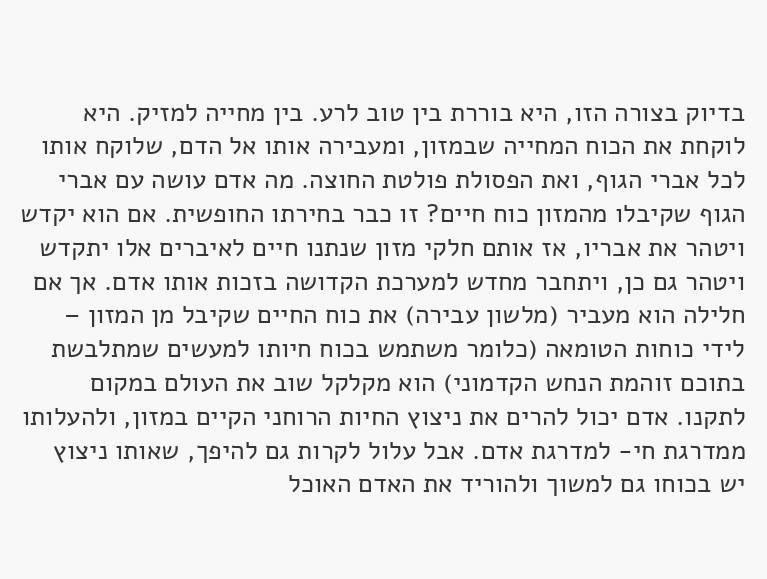בדיוק בצורה הזו, היא בוררת בין טוב לרע. בין מחייה למזיק. היא לוקחת את הכוח המחייה שבמזון, ומעבירה אותו אל הדם, שלוקח אותו לכל אברי הגוף, ואת הפסולת פולטת החוצה. מה אדם עושה עם אברי הגוף שקיבלו מהמזון כוח חיים? זו כבר בחירתו החופשית. אם הוא יקדש ויטהר את אבריו, אז אותם חלקי מזון שנתנו חיים לאיברים אלו יתקדש ויטהר גם כן, ויתחבר מחדש למערכת הקדושה בזכות אותו אדם. אך אם חלילה הוא מעביר (מלשון עבירה) את כוח החיים שקיבל מן המזון – לידי כוחות הטומאה (כלומר משתמש בכוח חיותו למעשים שמתלבשת בתוכם זוהמת הנחש הקדמוני) הוא מקלקל שוב את העולם במקום לתקנו. אדם יכול להרים את ניצוץ החיות הרוחני הקיים במזון, ולהעלותו ממדרגת חי- למדרגת אדם. אבל עלול לקרות גם להיפך, שאותו ניצוץ יש בכוחו גם למשוך ולהוריד את האדם האוכל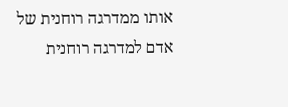אותו ממדרגה רוחנית של אדם למדרגה רוחנית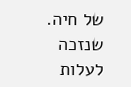של חיה. שנזכה לעלות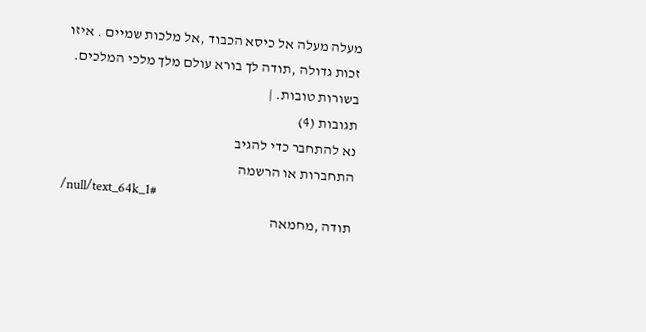מעלה מעלה אל כיסא הכבוד ,אל מלכות שמיים . איזו זכות גדולה ,תודה לך בורא עולם מלך מלכי המלכים. בשורות טובות. |
תגובות (4)
נא להתחבר כדי להגיב
התחברות או הרשמה
/null/text_64k_1#
תודה ,מחמאה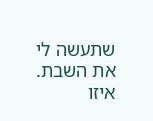שתעשה לי את השבת.
איזו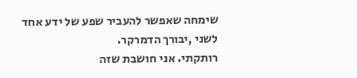שימחה שאפשר להעביר שפע של ידע אחד לשני ,יבורך הדמרקר.
רותקתי. אני חושבת שזה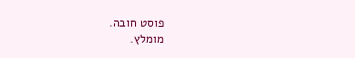פוסט חובה.
מומלץ.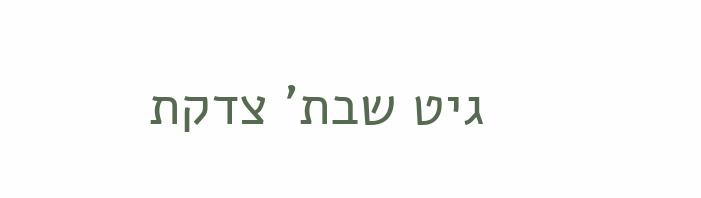גיט שבת' צדקת